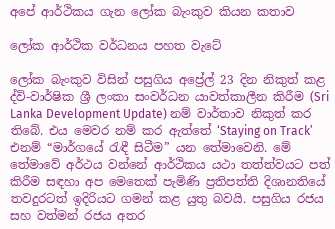අපේ ආර්ථිකය ගැන ලෝක බැංකුව කියන කතාව

ලෝක ආර්ථික වර්ධනය පහත වැටේ

ලෝක බැංකුව විසින් පසුගිය අප්‍රේල් 23 දින නිකුත් කළ ද්වි-වාර්ෂික ශ්‍රී ලංකා සංවර්ධන යාවත්කාලීන කිරීම (Sri Lanka Development Update) නම් වාර්තාව නිකුත් කර තිබේ. එය මෙවර නම් කර ඇත්තේ ‘Staying on Track’ එනම් “මාර්ගයේ රැඳී සිටීම” යන තේමාවෙනි. මේ තේමාවේ අර්ථය වන්නේ ආර්ථිකය යථා තත්ත්වයට පත් කිරීම සඳහා අප මෙතෙක් පැමිණි ප්‍රතිපත්ති දිශානතියේ තවදුරටත් ඉදිරියට ගමන් කළ යුතු බවයි. පසුගිය රජය සහ වත්මන් රජය අතර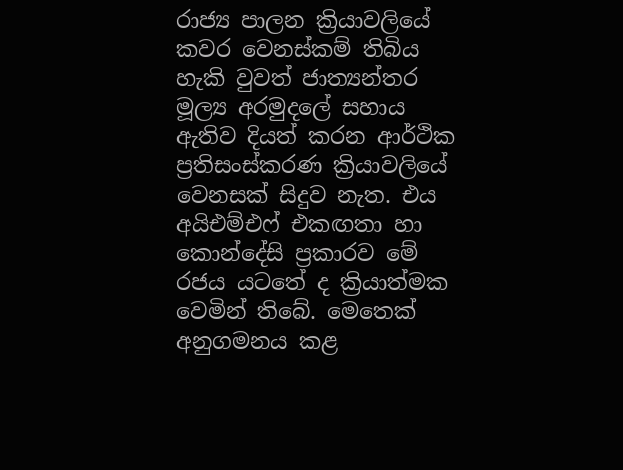රාජ්‍ය පාලන ක්‍රියාවලියේ කවර වෙනස්කම් තිබිය හැකි වුවත් ජාත්‍යන්තර මූල්‍ය අරමුදලේ සහාය ඇතිව දියත් කරන ආර්ථික ප්‍රතිසංස්කරණ ක්‍රියාවලියේ වෙනසක් සිදුව නැත. එය අයිඑම්එෆ් එකඟතා හා කොන්දේසි ප්‍රකාරව මේ රජය යටතේ ද ක්‍රියාත්මක වෙමින් තිබේ. මෙතෙක් අනුගමනය කළ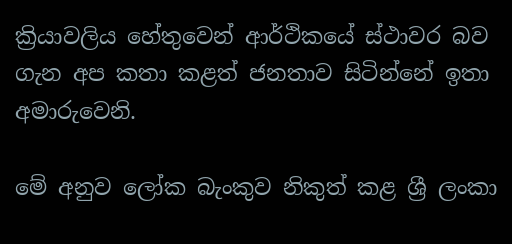ක්‍රියාවලිය හේතුවෙන් ආර්ථිකයේ ස්ථාවර බව ගැන අප කතා කළත් ජනතාව සිටින්නේ ඉතා අමාරුවෙනි.

මේ අනුව ලෝක බැංකුව නිකුත් කළ ශ්‍රී ලංකා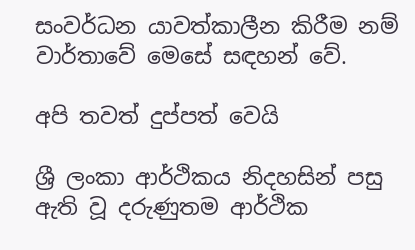සංවර්ධන යාවත්කාලීන කිරීම නම් වාර්තාවේ මෙසේ සඳහන් වේ.

අපි තවත් දුප්පත් වෙයි

ශ්‍රී ලංකා ආර්ථිකය නිදහසින් පසු ඇති වූ දරුණුතම ආර්ථික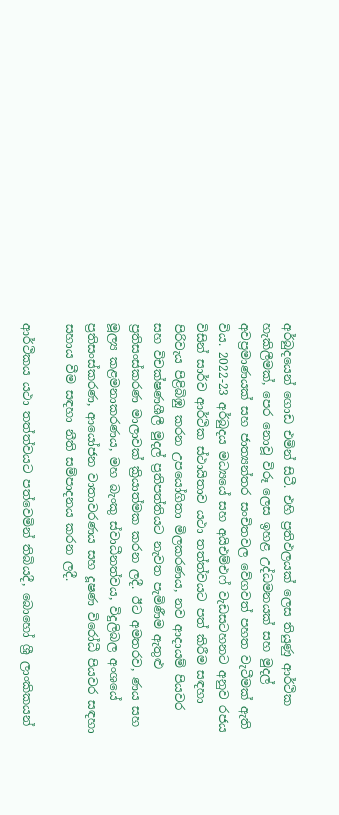අර්බුදයෙන් ගොඩ එමින් සිටී. එහි ප්‍රතිඵලයක් ලෙස තියුණු ආර්ථික හැකිලීමක්, පෙර නොවූ විරූ ලෙස ඉහළ උද්ධමනයක් සහ මුදල් අවප්‍රමාණයක් සහ ජාත්‍යන්තර සංචිතවල වේගවත් පහත වැටීමක් ඇති විය. 2022-23 අර්බුදය මධ්‍යයේ සහ අයිඑම්එෆ් වැඩසටහනට අනුව රජය විසින් සාර්ව ආර්ථික ස්ථායිතාව යථා තත්ත්වයට පත් කිරීම සඳහා පිරිවැය පිළිබිඹු කරන උපයෝගිතා මිලකරණය, නව ආදායම් පියවර සහ විචක්ෂණශීලී මුදල් ප්‍රතිපත්තියට නැවත පැමිණීම ඇතුළු ප්‍රතිසංස්කරණ මාලාවක් ක්‍රියාත්මක කරන ලදී. ඊට අමතරව, ණය සහ මූල්‍ය කළමනාකරණය, මහ බැංකු ස්වාධීනත්වය, විදුලිබල අංශයේ ප්‍රතිසංස්කරණ, ආයෝජන වාතාවරණය සහ දූෂණ විරෝධී පියවර සඳහා සහාය වීම සඳහා නීති සම්පාදනය කරන ලදී.

ආර්ථිකය යථා තත්ත්වයට පත්වෙමින් තිබියදී, බොහෝ ශ්‍රී ලාංකිකයන්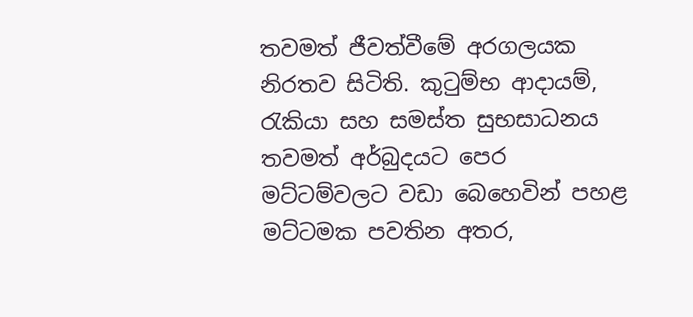තවමත් ජීවත්වීමේ අරගලයක නිරතව සිටිති. කුටුම්භ ආදායම්, රැකියා සහ සමස්ත සුභසාධනය තවමත් අර්බුදයට පෙර මට්ටම්වලට වඩා බෙහෙවින් පහළ මට්ටමක පවතින අතර,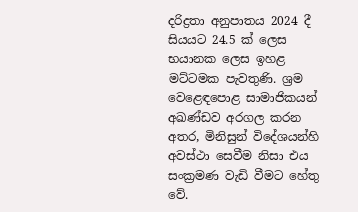දරිද්‍රතා අනුපාතය 2024 දී සියයට 24.5 ක් ලෙස භයානක ලෙස ඉහළ මට්ටමක පැවතුණි. ශ්‍රම වෙළෙඳපොළ සාමාජිකයන් අඛණ්ඩව අරගල කරන අතර, මිනිසුන් විදේශයන්හි අවස්ථා සෙවීම නිසා එය සංක්‍රමණ වැඩි වීමට හේතු වේ.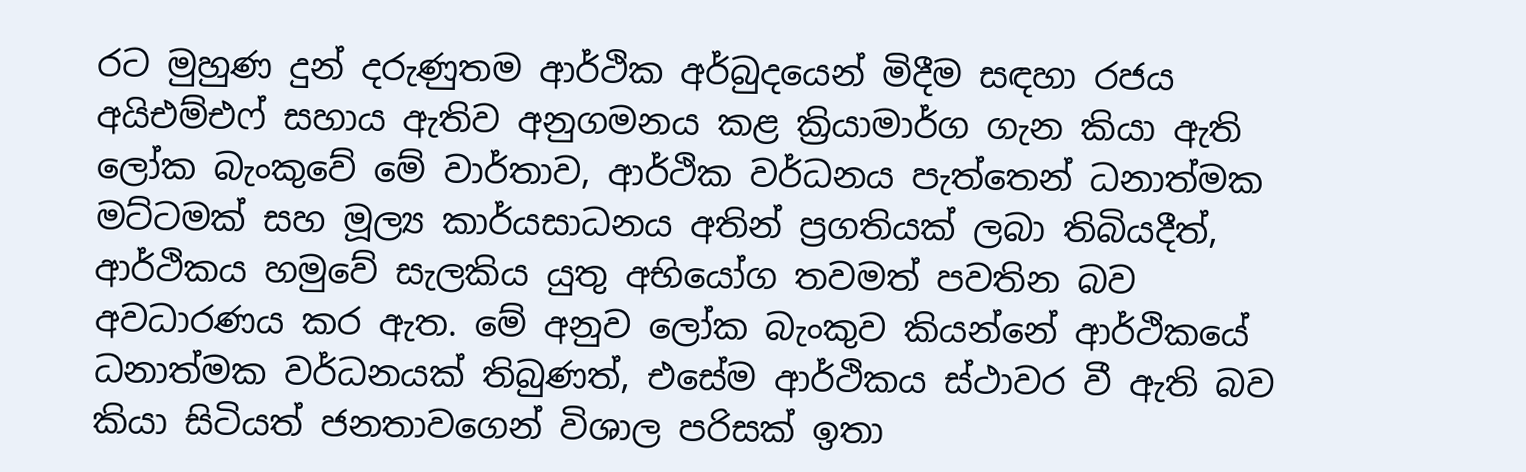රට මුහුණ දුන් දරුණුතම ආර්ථික අර්බුදයෙන් මිදීම සඳහා රජය අයිඑම්එෆ් සහාය ඇතිව අනුගමනය කළ ක්‍රියාමාර්ග ගැන කියා ඇති ලෝක බැංකුවේ මේ වාර්තාව, ආර්ථික වර්ධනය පැත්තෙන් ධනාත්මක මට්ටමක් සහ මූල්‍ය කාර්යසාධනය අතින් ප්‍රගතියක් ලබා තිබියදීත්, ආර්ථිකය හමුවේ සැලකිය යුතු අභියෝග තවමත් පවතින බව අවධාරණය කර ඇත. මේ අනුව ලෝක බැංකුව කියන්නේ ආර්ථිකයේ ධනාත්මක වර්ධනයක් තිබුණත්, එසේම ආර්ථිකය ස්ථාවර වී ඇති බව කියා සිටියත් ජනතාවගෙන් විශාල පරිසක් ඉතා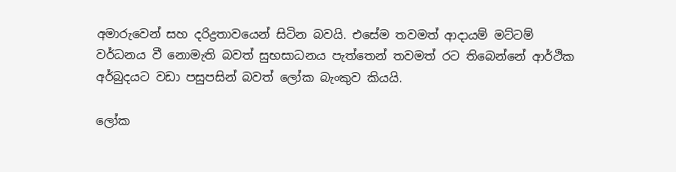අමාරුවෙන් සහ දරිද්‍රතාවයෙන් සිටින බවයි. එසේම තවමත් ආදායම් මට්ටම් වර්ධනය වී නොමැති බවත් සුභසාධනය පැත්තෙන් තවමත් රට තිබෙන්නේ ආර්ථික අර්බුදයට වඩා පසුපසින් බවත් ලෝක බැංකුව කියයි.

ලෝක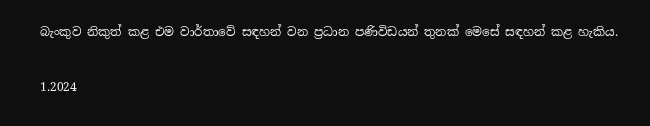බැංකුව නිකුත් කළ එම වාර්තාවේ සඳහන් වන ප්‍රධාන පණිවිඩයන් තුනක් මෙසේ සඳහන් කළ හැකිය.

1.2024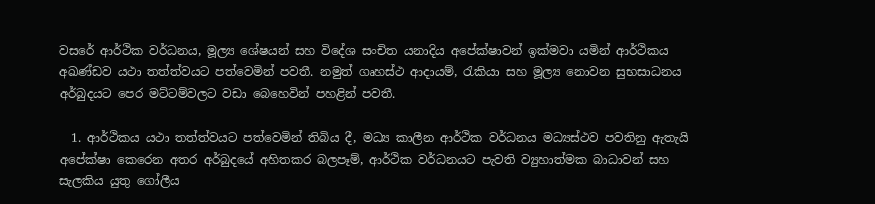වසරේ ආර්ථික වර්ධනය, මූල්‍ය ශේෂයන් සහ විදේශ සංචිත යනාදිය අපේක්ෂාවන් ඉක්මවා යමින් ආර්ථිකය අඛණ්ඩව යථා තත්ත්වයට පත්වෙමින් පවතී. නමුත් ගෘහස්ථ ආදායම්, රැකියා සහ මූල්‍ය නොවන සුභසාධනය අර්බුදයට පෙර මට්ටම්වලට වඩා බෙහෙවින් පහළින් පවතී.

  1. ආර්ථිකය යථා තත්ත්වයට පත්වෙමින් තිබිය දී, මධ්‍ය කාලීන ආර්ථික වර්ධනය මධ්‍යස්ථව පවතිනු ඇතැයි අපේක්ෂා කෙරෙන අතර අර්බුදයේ අහිතකර බලපෑම්, ආර්ථික වර්ධනයට පැවති ව්‍යුහාත්මක බාධාවන් සහ සැලකිය යුතු ගෝලීය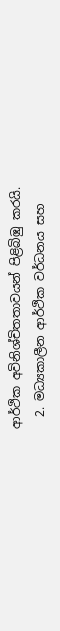ආර්ථික අවිනිශ්චිතතාවයන් පිළිබිඹු කරයි.
  2. මධ්‍යකාලීන ආර්ථික වර්ධනය සහ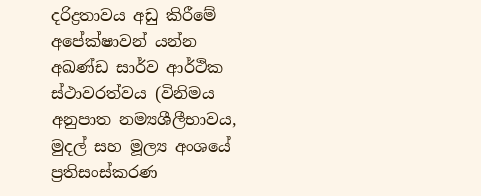දරිද්‍රතාවය අඩු කිරීමේ අපේක්ෂාවන් යන්න අඛණ්ඩ සාර්ව ආර්ථික ස්ථාවරත්වය (විනිමය අනුපාත නම්‍යශීලීභාවය, මුදල් සහ මූල්‍ය අංශයේ ප්‍රතිසංස්කරණ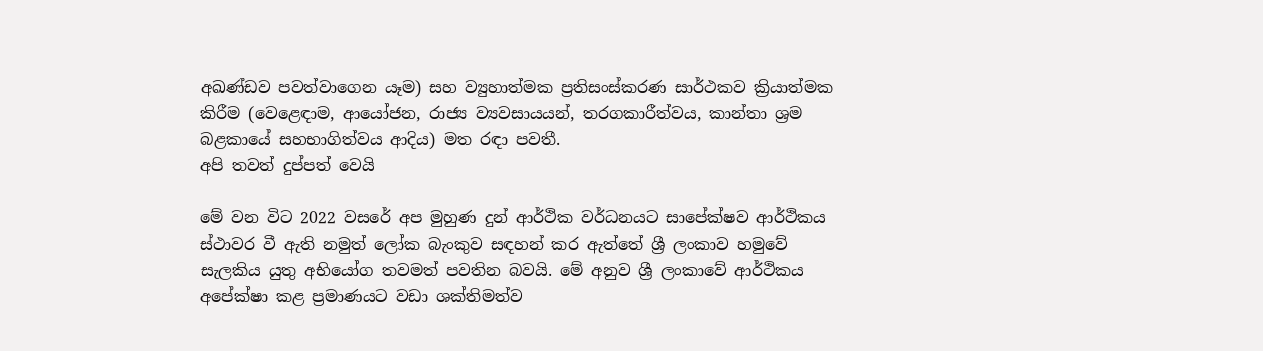අඛණ්ඩව පවත්වාගෙන යෑම) සහ ව්‍යුහාත්මක ප්‍රතිසංස්කරණ සාර්ථකව ක්‍රියාත්මක කිරීම (වෙළෙඳාම, ආයෝජන, රාජ්‍ය ව්‍යවසායයන්, තරගකාරීත්වය, කාන්තා ශ්‍රම බළකායේ සහභාගිත්වය ආදිය) මත රඳා පවතී.
අපි තවත් දුප්පත් වෙයි

මේ වන විට 2022 වසරේ අප මුහුණ දුන් ආර්ථික වර්ධනයට සාපේක්ෂව ආර්ථිකය ස්ථාවර වී ඇති නමුත් ලෝක බැංකුව සඳහන් කර ඇත්තේ ශ්‍රී ලංකාව හමුවේ සැලකිය යුතු අභියෝග තවමත් පවතින බවයි. මේ අනුව ශ්‍රී ලංකාවේ ආර්ථිකය අපේක්ෂා කළ ප්‍රමාණයට වඩා ශක්තිමත්ව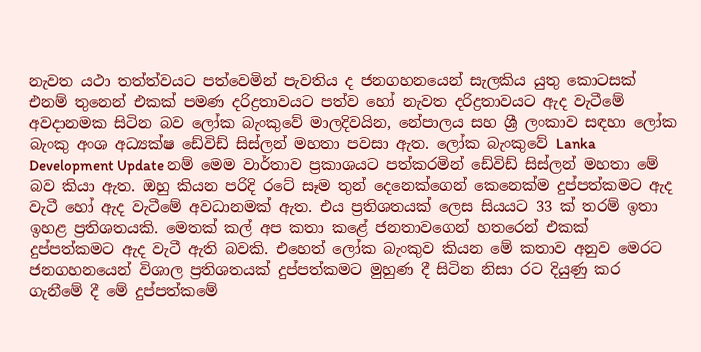නැවත යථා තත්ත්වයට පත්වෙමින් පැවතිය ද ජනගහනයෙන් සැලකිය යුතු කොටසක් එනම් තුනෙන් එකක් පමණ දරිද්‍රතාවයට පත්ව හෝ නැවත දරිද්‍රතාවයට ඇද වැටීමේ අවදානමක සිටින බව ලෝක බැංකුවේ මාලදිවයින, නේපාලය සහ ශ්‍රී ලංකාව සඳහා ලෝක බැංකු අංශ අධ්‍යක්ෂ ඩේවිඩ් සිස්ලන් මහතා පවසා ඇත. ලෝක බැංකුවේ Lanka Development Update නම් මෙම වාර්තාව ප්‍රකාශයට පත්කරමින් ඩේවිඩ් සිස්ලන් මහතා මේ බව කියා ඇත. ඔහු කියන පරිදි රටේ සෑම තුන් දෙනෙක්ගෙන් කෙනෙක්ම දුප්පත්කමට ඇද වැටී හෝ ඇද වැටීමේ අවධානමක් ඇත. එය ප්‍රතිශතයක් ලෙස සියයට 33 ක් තරම් ඉතා ඉහළ ප්‍රතිශතයකි. මෙතක් කල් අප කතා කළේ ජනතාවගෙන් හතරෙන් එකක් දුප්පත්කමට ඇද වැටී ඇති බවකි. එහෙත් ලෝක බැංකුව කියන මේ කතාව අනුව මෙරට ජනගහනයෙන් විශාල ප්‍රතිශතයක් දුප්පත්කමට මුහුණ දී සිටින නිසා රට දියුණු කර ගැනීමේ දී මේ දුප්පත්කමේ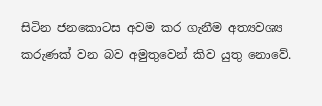සිටින ජනකොටස අවම කර ගැනීම අත්‍යවශ්‍ය කරුණක් වන බව අමුතුවෙන් කිව යුතු නොවේ.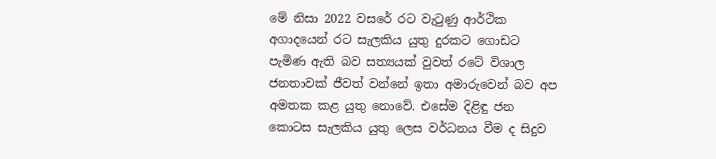මේ නිසා 2022 වසරේ රට වැටුණු ආර්ථික අගාදයෙන් රට සැලකිය යුතු දුරකට ගොඩට පැමිණ ඇති බව සත්‍යයක් වුවත් රටේ විශාල ජනතාවක් ජීවත් වන්නේ ඉතා අමාරුවෙන් බව අප අමතක කළ යුතු නොවේ. එසේම දිළිඳු ජන කොටස සැලකිය යුතු ලෙස වර්ධනය වීම ද සිදුව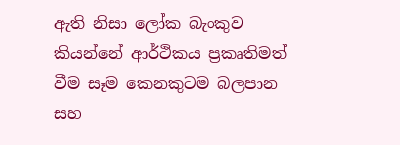ඇති නිසා ලෝක බැංකුව කියන්නේ ආර්ථිකය ප්‍රකෘතිමත් වීම සෑම කෙනකුටම බලපාන සහ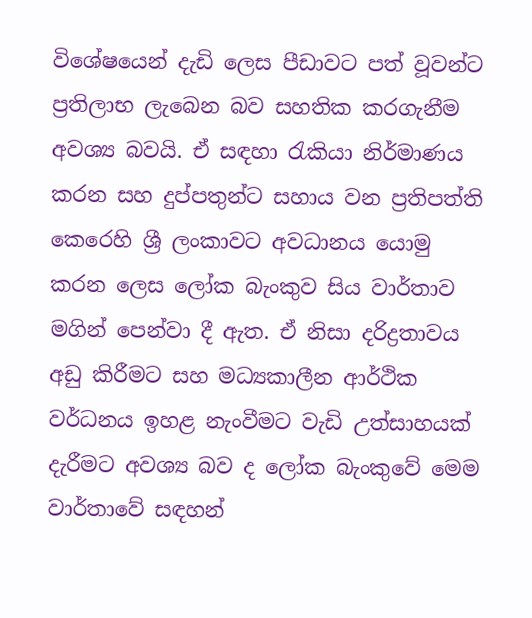විශේෂයෙන් දැඩි ලෙස පීඩාවට පත් වූවන්ට ප්‍රතිලාභ ලැබෙන බව සහතික කරගැනීම අවශ්‍ය බවයි. ඒ සඳහා රැකියා නිර්මාණය කරන සහ දුප්පතුන්ට සහාය වන ප්‍රතිපත්ති කෙරෙහි ශ්‍රී ලංකාවට අවධානය යොමු කරන ලෙස ලෝක බැංකුව සිය වාර්තාව මගින් පෙන්වා දී ඇත. ඒ නිසා දරිද්‍රතාවය අඩු කිරීමට සහ මධ්‍යකාලීන ආර්ථික වර්ධනය ඉහළ නැංවීමට වැඩි උත්සාහයක් දැරීමට අවශ්‍ය බව ද ලෝක බැංකුවේ මෙම වාර්තාවේ සඳහන්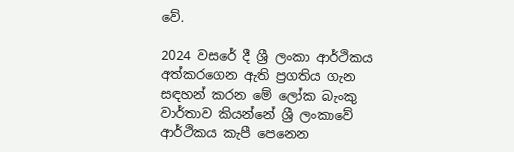වේ.

2024 වසරේ දී ශ්‍රී ලංකා ආර්ථිකය අත්කරගෙන ඇති ප්‍රගතිය ගැන සඳහන් කරන මේ ලෝක බැංකු වාර්තාව කියන්නේ ශ්‍රී ලංකාවේ ආර්ථිකය කැපී පෙනෙන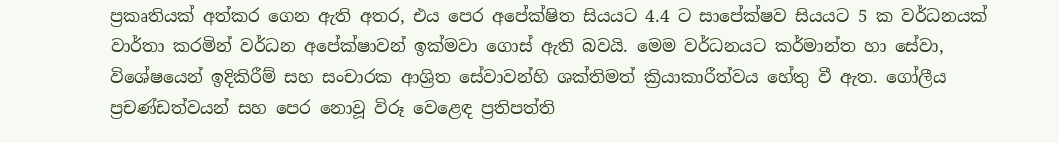ප්‍රකෘතියක් අත්කර ගෙන ඇති අතර, එය පෙර අපේක්ෂිත සියයට 4.4 ට සාපේක්ෂව සියයට 5 ක වර්ධනයක් වාර්තා කරමින් වර්ධන අපේක්ෂාවන් ඉක්මවා ගොස් ඇති බවයි. මෙම වර්ධනයට කර්මාන්ත හා සේවා, විශේෂයෙන් ඉදිකිරීම් සහ සංචාරක ආශ්‍රිත සේවාවන්හි ශක්තිමත් ක්‍රියාකාරීත්වය හේතු වී ඇත. ගෝලීය ප්‍රචණ්ඩත්වයන් සහ පෙර නොවූ විරූ වෙළෙඳ ප්‍රතිපත්ති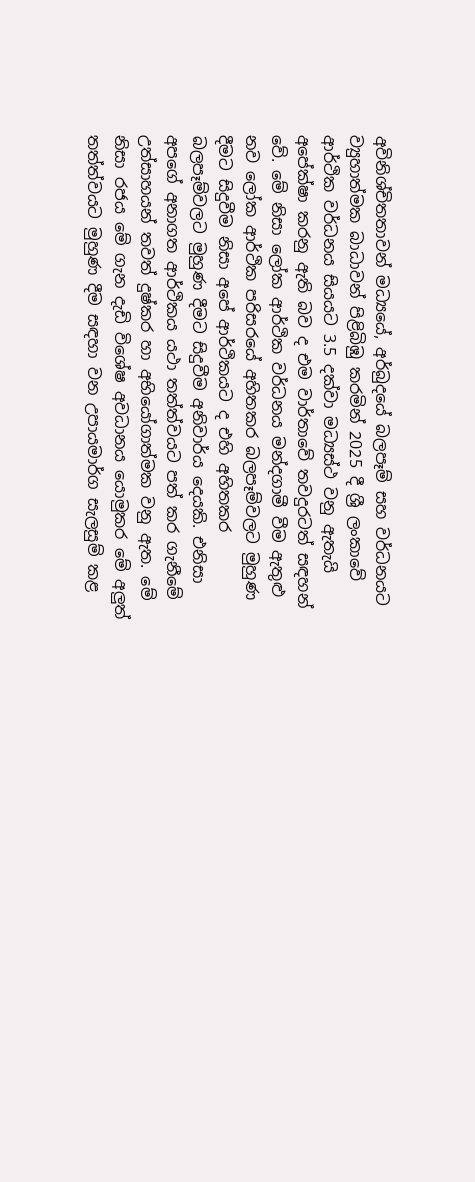අවිනිශ්චිතතාවන් මධ්‍යයේ, අර්බුදයේ බලපෑම් සහ වර්ධනයට ව්‍යුහාත්මක බාධාවන් පිළිබිඹු කරමින් 2025 දී ශ්‍රී ලංකාවේ ආර්ථික වර්ධනය සියයට 3.5 දක්වා මධ්‍යස්ථ වනු ඇතැයි අපේක්ෂා කරනු ඇති බව ද එම වාර්තාවේ තවදුරටත් සඳහන් වේ. මේ නිසා ලෝක ආර්ථික වර්ධනය මන්දගාමී වීම ඇතුළු නව ලෝක ආර්ථික පරිසරයේ අහිතකර බලපෑම්වලට මුහුණ දීමට සිදුවීම නිසා අපේ ආර්ථිකයට ද එහි අහිතකර බලපෑම්වලට මුහුණ දීමට සිදුවීම අනිවාර්ය දෙයකි. එනිසා අපගේ අනාගත ආර්ථිකය යථා තත්ත්වයට පත් කර ගැනීමේ උත්සාහයන් තවත් දුෂ්කර හා අභියෝගාත්මක වනු ඇත. මේ නිසා රජය මේ ගැන දැඩි විශේෂ අවධානය යොමුකර මේ අලුත් තත්ත්වයට මුහුණ දීම සඳහා වන උපායමාර්ග සැලසුම් කළ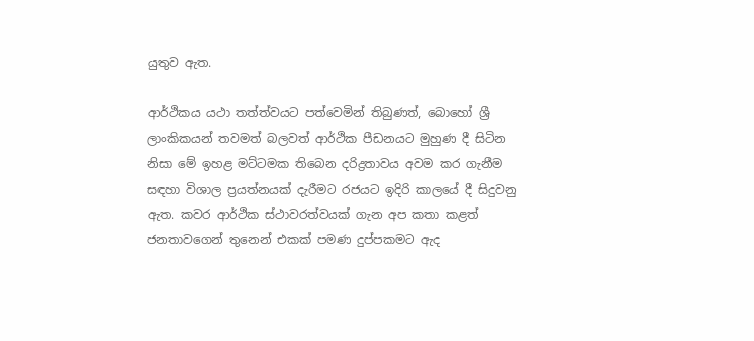යුතුව ඇත.

ආර්ථිකය යථා තත්ත්වයට පත්වෙමින් තිබුණත්, බොහෝ ශ්‍රී ලාංකිකයන් තවමත් බලවත් ආර්ථික පීඩනයට මුහුණ දී සිටින නිසා මේ ඉහළ මට්ටමක තිබෙන දරිද්‍රතාවය අවම කර ගැනීම සඳහා විශාල ප්‍රයත්නයක් දැරීමට රජයට ඉදිරි කාලයේ දී සිදුවනු ඇත. කවර ආර්ථික ස්ථාවරත්වයක් ගැන අප කතා කළත් ජනතාවගෙන් තුනෙන් එකක් පමණ දුප්පකමට ඇද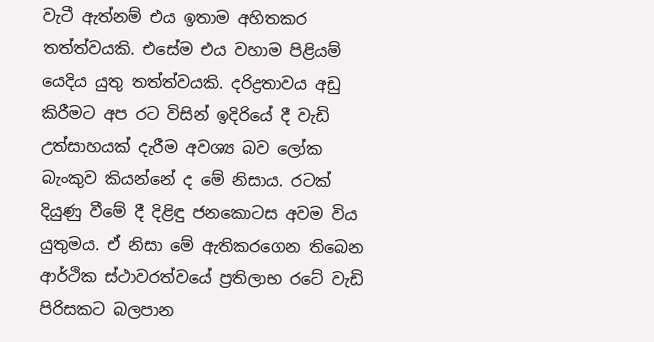වැටී ඇත්නම් එය ඉතාම අහිතකර තත්ත්වයකි. එසේම එය වහාම පිළියම් යෙදිය යුතු තත්ත්වයකි. දරිද්‍රතාවය අඩු කිරීමට අප රට විසින් ඉදිරියේ දී වැඩි උත්සාහයක් දැරීම අවශ්‍ය බව ලෝක බැංකුව කියන්නේ ද මේ නිසාය. රටක් දියුණු වීමේ දී දිළිඳු ජනකොටස අවම විය යුතුමය. ඒ නිසා මේ ඇතිකරගෙන තිබෙන ආර්ථික ස්ථාවරත්වයේ ප්‍රතිලාභ රටේ වැඩි පිරිසකට බලපාන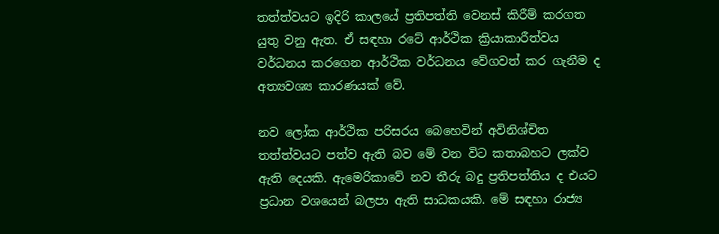තත්ත්වයට ඉදිරි කාලයේ ප්‍රතිපත්ති වෙනස් කිරීම් කරගත යුතු වනු ඇත. ඒ සඳහා රටේ ආර්ථික ක්‍රියාකාරීත්වය වර්ධනය කරගෙන ආර්ථික වර්ධනය වේගවත් කර ගැනීම ද අත්‍යවශ්‍ය කාරණයක් වේ.

නව ලෝක ආර්ථික පරිසරය බෙහෙවින් අවිනිශ්චිත තත්ත්වයට පත්ව ඇති බව මේ වන විට කතාබහට ලක්ව ඇති දෙයකි. ඇමෙරිකාවේ නව තීරු බදු ප්‍රතිපත්තිය ද එයට ප්‍රධාන වශයෙන් බලපා ඇති සාධකයකි. මේ සඳහා රාජ්‍ය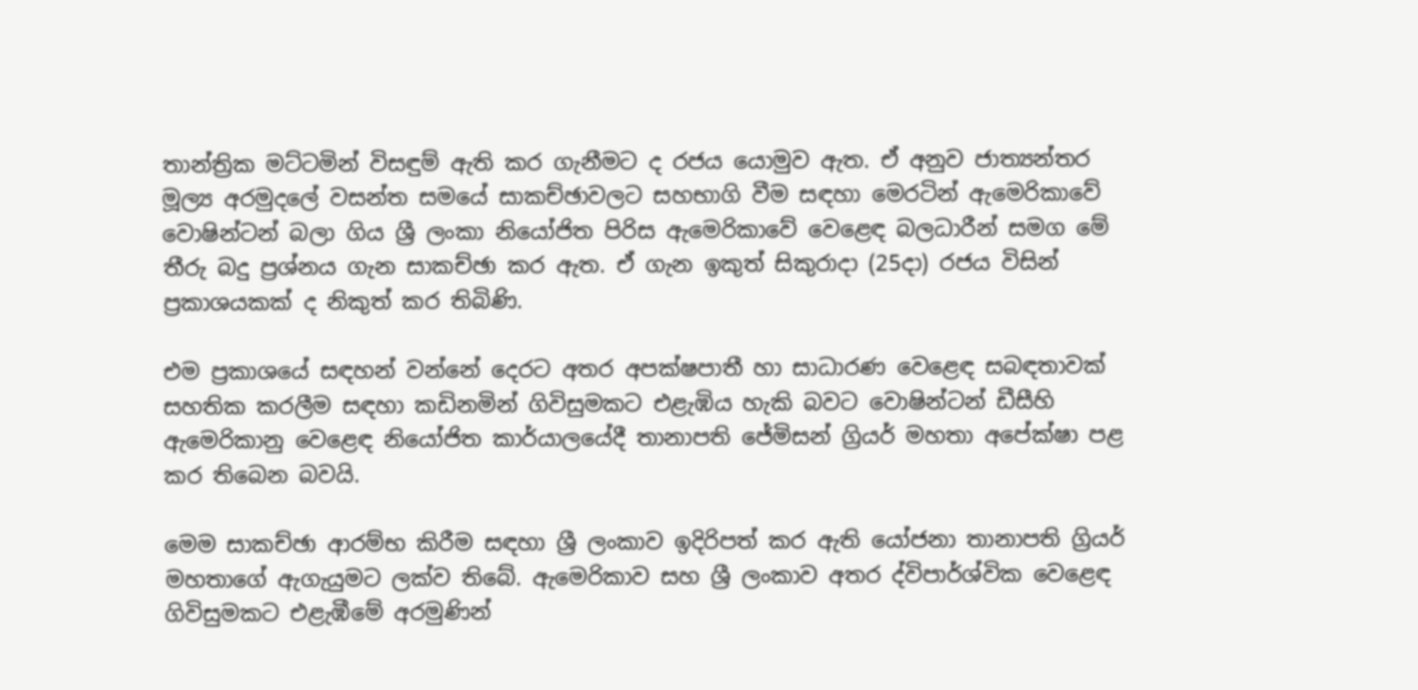තාන්ත්‍රික මට්ටමින් විසඳුම් ඇති කර ගැනීමට ද රජය යොමුව ඇත. ඒ අනුව ජාත්‍යන්තර මූල්‍ය අරමුදලේ වසන්ත සමයේ සාකච්ඡාවලට සහභාගි වීම සඳහා මෙරටින් ඇමෙරිකාවේ වොෂින්ටන් බලා ගිය ශ්‍රී ලංකා නියෝජිත පිරිස ඇමෙරිකාවේ වෙළෙඳ බලධාරීන් සමග මේ තීරු බදු ප්‍රශ්නය ගැන සාකච්ඡා කර ඇත. ඒ ගැන ඉකුත් සිකුරාදා (25දා) රජය විසින් ප්‍රකාශයකක් ද නිකුත් කර තිබිණි.

එම ප්‍රකාශයේ සඳහන් වන්නේ දෙරට අතර අපක්ෂපාතී හා සාධාරණ වෙළෙඳ සබඳතාවක් සහතික කරලීම සඳහා කඩිනමින් ගිවිසුමකට එළැඹිය හැකි බවට වොෂින්ටන් ඩීසීහි ඇමෙරිකානු වෙළෙඳ නියෝජිත කාර්යාලයේදී තානාපති ජේමිසන් ග්‍රියර් මහතා අපේක්ෂා පළ කර තිබෙන බවයි.

මෙම සාකච්ඡා ආරම්භ කිරීම සඳහා ශ්‍රී ලංකාව ඉදිරිපත් කර ඇති යෝජනා තානාපති ග්‍රියර් මහතාගේ ඇගැයුමට ලක්ව තිබේ. ඇමෙරිකාව සහ ශ්‍රී ලංකාව අතර ද්විපාර්ශ්වික වෙළෙඳ ගිවිසුමකට එළැඹීමේ අරමුණින්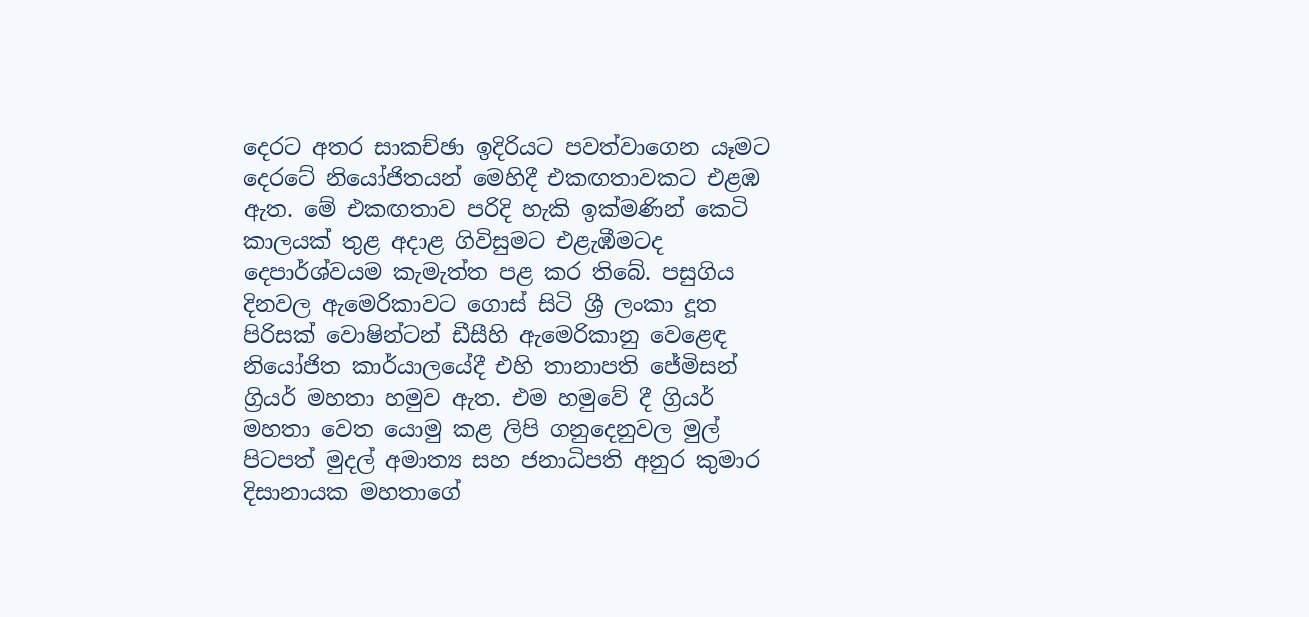දෙරට අතර සාකච්ඡා ඉදිරියට පවත්වාගෙන යෑමට දෙරටේ නියෝජිතයන් මෙහිදී එකඟතාවකට එළඹ ඇත. මේ එකඟතාව පරිදි හැකි ඉක්මණින් කෙටි කාලයක් තුළ අදාළ ගිවිසුමට එළැඹීමටද දෙපාර්ශ්වයම කැමැත්ත පළ කර තිබේ. පසුගිය දිනවල ඇමෙරිකාවට ගොස් සිටි ශ්‍රී ලංකා දූත පිරිසක් වොෂින්ටන් ඩීසීහි ඇමෙරිකානු වෙළෙඳ නියෝජිත කාර්යාලයේදී එහි තානාපති ජේමිසන් ග්‍රියර් මහතා හමුව ඇත. එම හමුවේ දී ග්‍රියර් මහතා වෙත යොමු කළ ලිපි ගනුදෙනුවල මුල් පිටපත් මුදල් අමාත්‍ය සහ ජනාධිපති අනුර කුමාර දිසානායක මහතාගේ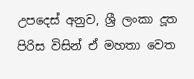උපදෙස් අනුව, ශ්‍රී ලංකා දූත පිරිස විසින් ඒ මහතා වෙත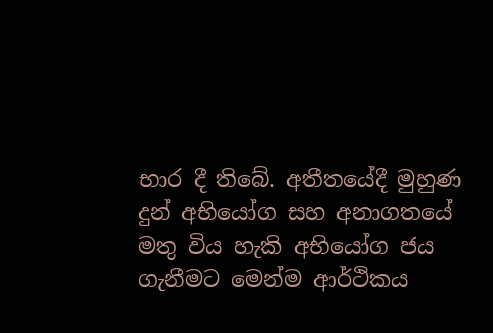භාර දී තිබේ. අතීතයේදී මුහුණ දුන් අභියෝග සහ අනාගතයේ මතු විය හැකි අභියෝග ජය ගැනීමට මෙන්ම ආර්ථිකය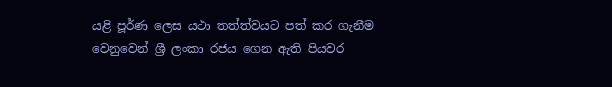යළි පූර්ණ ලෙස යථා තත්ත්වයට පත් කර ගැනීම වෙනුවෙන් ශ්‍රී ලංකා රජය ගෙන ඇති පියවර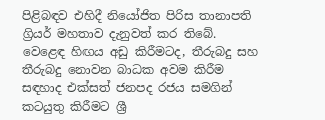පිළිබඳව එහිදී නියෝජිත පිරිස තානාපති ග්‍රියර් මහතාව දැනුවත් කර තිබේ. වෙළෙඳ හිඟය අඩු කිරීමටද, තීරුබදු සහ තීරුබදු නොවන බාධක අවම කිරීම සඳහාද එක්සත් ජනපද රජය සමගින් කටයුතු කිරීමට ශ්‍රී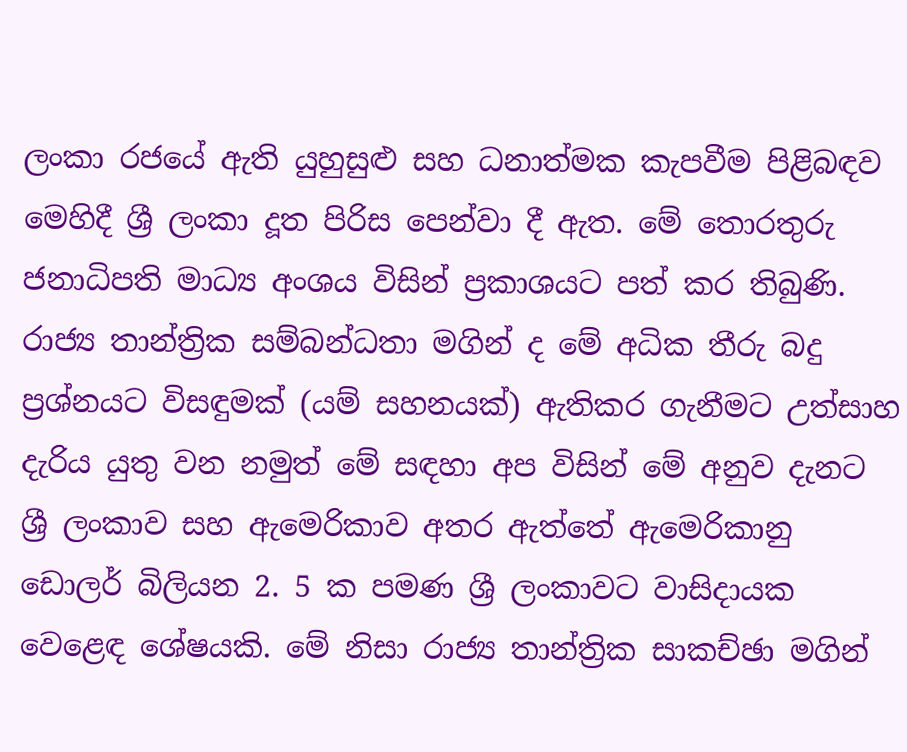ලංකා රජයේ ඇති යුහුසුළු සහ ධනාත්මක කැපවීම පිළිබඳව මෙහිදී ශ්‍රී ලංකා දූත පිරිස පෙන්වා දී ඇත. මේ තොරතුරු ජනාධිපති මාධ්‍ය අංශය විසින් ප්‍රකාශයට පත් කර තිබුණි. රාජ්‍ය තාන්ත්‍රික සම්බන්ධතා මගින් ද මේ අධික තීරු බදු ප්‍රශ්නයට විසඳුමක් (යම් සහනයක්) ඇතිකර ගැනීමට උත්සාහ දැරිය යුතු වන නමුත් මේ සඳහා අප විසින් මේ අනුව දැනට ශ්‍රී ලංකාව සහ ඇමෙරිකාව අතර ඇත්තේ ඇමෙරිකානු ඩොලර් බිලියන 2. 5 ක පමණ ශ්‍රී ලංකාවට වාසිදායක වෙළෙඳ ශේෂයකි. මේ නිසා රාජ්‍ය තාන්ත්‍රික සාකච්ඡා මගින්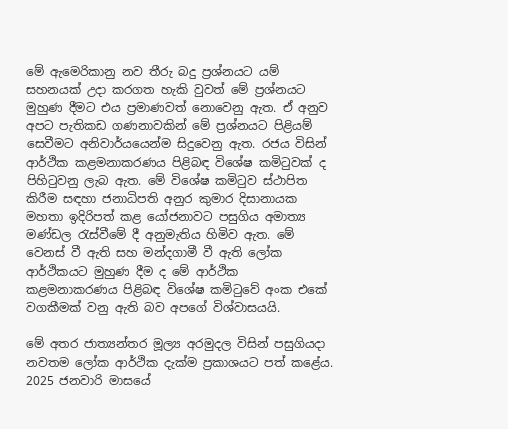මේ ඇමෙරිකානු නව තීරු බදු ප්‍රශ්නයට යම් සහනයක් උදා කරගත හැකි වුවත් මේ ප්‍රශ්නයට මුහුණ දීමට එය ප්‍රමාණවත් නොවෙනු ඇත. ඒ අනුව අපට පැතිකඩ ගණනාවකින් මේ ප්‍රශ්නයට පිළියම් සෙවීමට අනිවාර්යයෙන්ම සිදුවෙනු ඇත. රජය විසින් ආර්ථික කළමනාකරණය පිළිබඳ විශේෂ කමිටුවක් ද පිහිටුවනු ලැබ ඇත. මේ විශේෂ කමිටුව ස්ථාපිත කිරීම සඳහා ජනාධිපති අනුර කුමාර දිසානායක මහතා ඉදිරිපත් කළ යෝජනාවට පසුගිය අමාත්‍ය මණ්ඩල රැස්වීමේ දී අනුමැතිය හිමිව ඇත. මේ වෙනස් වී ඇති සහ මන්දගාමී වී ඇති ලෝක ආර්ථිකයට මුහුණ දීම ද මේ ආර්ථික කළමනාකරණය පිළිබඳ විශේෂ කමිටුවේ අංක එකේ වගකීමක් වනු ඇති බව අපගේ විශ්වාසයයි.

මේ අතර ජාත්‍යන්තර මූල්‍ය අරමුදල විසින් පසුගියදා නවතම ලෝක ආර්ථික දැක්ම ප්‍රකාශයට පත් කළේය. 2025 ජනවාරි මාසයේ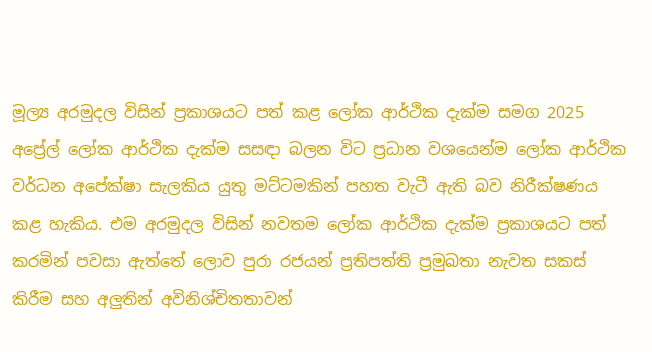මූල්‍ය අරමුදල විසින් ප්‍රකාශයට පත් කළ ලෝක ආර්ථික දැක්ම සමග 2025 අප්‍රේල් ලෝක ආර්ථික දැක්ම සසඳා බලන විට ප්‍රධාන වශයෙන්ම ලෝක ආර්ථික වර්ධන අපේක්ෂා සැලකිය යුතු මට්ටමකින් පහත වැටී ඇති බව නිරීක්ෂණය කළ හැකිය. එම අරමුදල විසින් නවතම ලෝක ආර්ථික දැක්ම ප්‍රකාශයට පත් කරමින් පවසා ඇත්තේ ලොව පුරා රජයන් ප්‍රතිපත්ති ප්‍රමුඛතා නැවත සකස් කිරීම සහ අලුතින් අවිනිශ්චිතතාවන්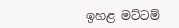ඉහළ මට්ටම්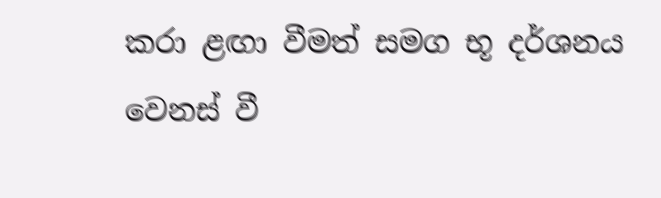කරා ළඟා වීමත් සමග භූ දර්ශනය වෙනස් වී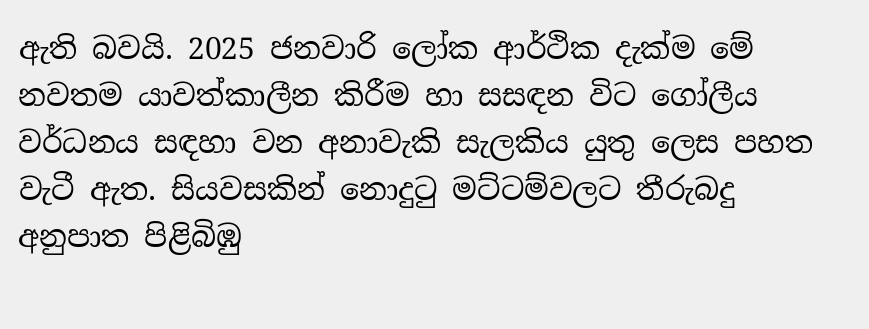ඇති බවයි. 2025 ජනවාරි ලෝක ආර්ථික දැක්ම මේ නවතම යාවත්කාලීන කිරීම හා සසඳන විට ගෝලීය වර්ධනය සඳහා වන අනාවැකි සැලකිය යුතු ලෙස පහත වැටී ඇත. සියවසකින් නොදුටු මට්ටම්වලට තීරුබදු අනුපාත පිළිබිඹු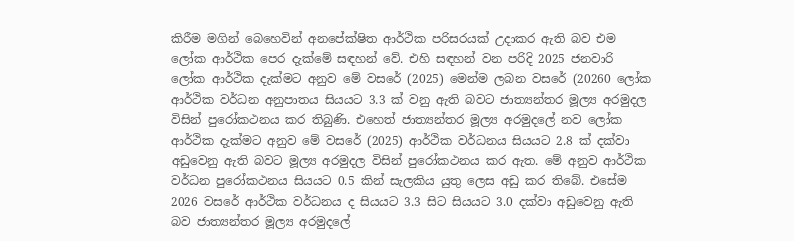කිරීම මගින් බෙහෙවින් අනපේක්ෂිත ආර්ථික පරිසරයක් උදාකර ඇති බව එම ලෝක ආර්ථික පෙර දැක්මේ සඳහන් වේ. එහි සඳහන් වන පරිදි 2025 ජනවාරි ලෝක ආර්ථික දැක්මට අනුව මේ වසරේ (2025) මෙන්ම ලබන වසරේ (20260 ලෝක ආර්ථික වර්ධන අනුපාතය සියයට 3.3 ක් වනු ඇති බවට ජාත්‍යන්තර මූල්‍ය අරමුදල විසින් පුරෝකථනය කර තිබුණි. එහෙත් ජාත්‍යන්තර මූල්‍ය අරමුදලේ නව ලෝක ආර්ථික දැක්මට අනුව මේ වසරේ (2025) ආර්ථික වර්ධනය සියයට 2.8 ක් දක්වා අඩුවෙනු ඇති බවට මූල්‍ය අරමුදල විසින් පුරෝකථනය කර ඇත. මේ අනුව ආර්ථික වර්ධන පුරෝකථනය සියයට 0.5 කින් සැලකිය යුතු ලෙස අඩු කර තිබේ. එසේම 2026 වසරේ ආර්ථික වර්ධනය ද සියයට 3.3 සිට සියයට 3.0 දක්වා අඩුවෙනු ඇති බව ජාත්‍යන්තර මූල්‍ය අරමුදලේ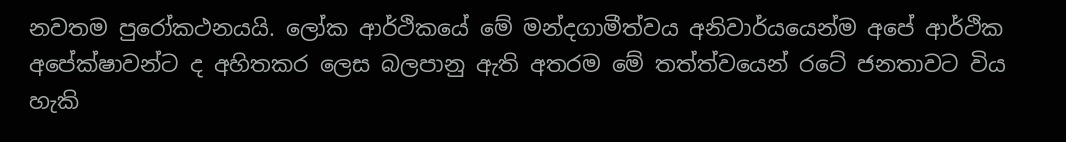නවතම පුරෝකථනයයි. ලෝක ආර්ථිකයේ මේ මන්දගාමීත්වය අනිවාර්යයෙන්ම අපේ ආර්ථික අපේක්ෂාවන්ට ද අහිතකර ලෙස බලපානු ඇති අතරම මේ තත්ත්වයෙන් රටේ ජනතාවට විය හැකි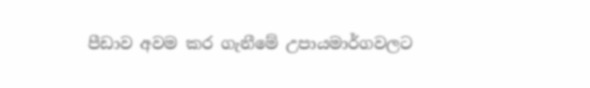පීඩාව අවම කර ගැනීමේ උපායමාර්ගවලට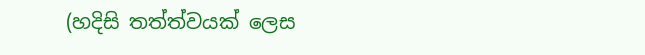(හදිසි තත්ත්වයක් ලෙස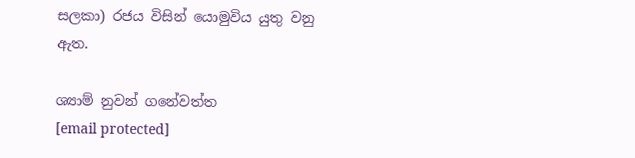සලකා) රජය විසින් යොමුවිය යුතු වනු ඇත.

ශ්‍යාම් නුවන් ගනේවත්ත
[email protected]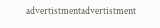advertistmentadvertistment